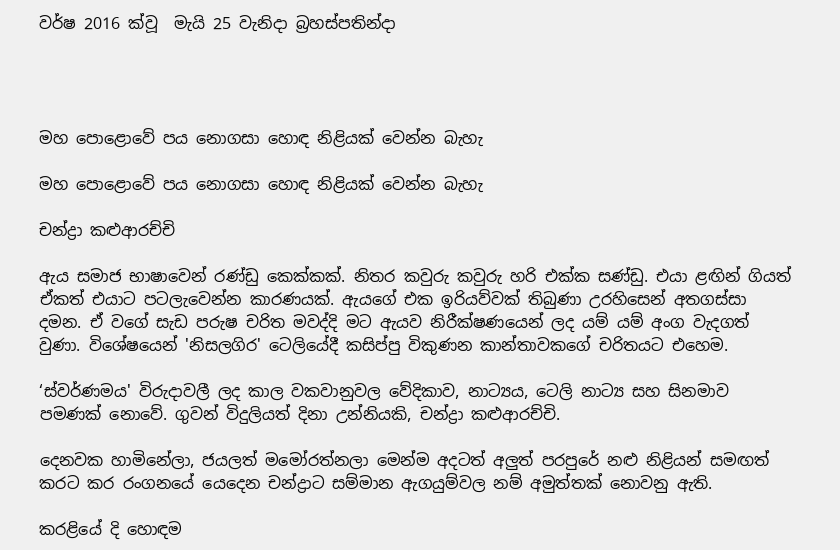වර්ෂ 2016 ක්වූ  මැයි 25 වැනිදා බ්‍රහස්පතින්දා




මහ පොළොවේ පය නොගසා හොඳ නිළියක් වෙන්න බැහැ

මහ පොළොවේ පය නොගසා හොඳ නිළියක් වෙන්න බැහැ

චන්ද්‍රා කළුආරච්චි

ඇය සමාජ භාෂාවෙන් රණ්ඩු කෙක්කක්. නිතර කවුරු කවුරු හරි එක්ක සණ්ඩු. එයා ළඟින් ගියත් ඒකත් එයාට පටලැවෙන්න කාරණයක්. ඇයගේ එක ඉරියව්වක් තිබුණා උරහිසෙන් අතගස්සා දමන. ඒ වගේ සැඩ පරුෂ චරිත මවද්දි මට ඇයව නිරීක්ෂණයෙන් ලද යම් යම් අංග වැදගත් වුණා. විශේෂයෙන් 'නිසලගිර' ටෙලියේදී කසිප්පු විකුණන කාන්තාවකගේ චරිතයට එහෙම.

‘ස්වර්ණමය' විරුදාවලී ලද කාල වකවානුවල වේදිකාව, නාට්‍යය, ටෙලි නාට්‍ය සහ සිනමාව පමණක් නොවේ. ගුවන් විදුලියත් දිනා උන්නියකි, චන්ද්‍රා කළුආරච්චි.

දෙනවක හාමිනේලා, ජයලත් මමෝරත්නලා මෙන්ම අදටත් අලුත් පරපුරේ නළු නිළියන් සමඟත් කරට කර රංගනයේ යෙදෙන චන්ද්‍රාට සම්මාන ඇගයුම්වල නම් අමුත්තක් නොවනු ඇති.

කරළියේ දි හොඳම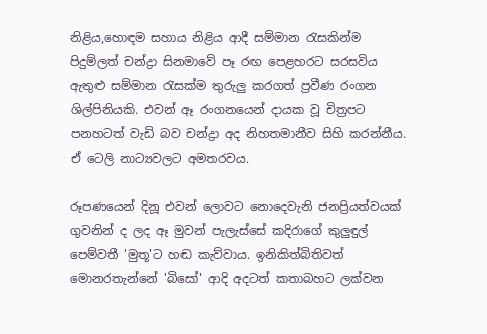නිළිය,හොඳම සහාය නිළිය ආදී සම්මාන රැසකින්ම පිදුම්ලත් චන්ද්‍රා සිනමාවේ පෑ රඟ පෙළහරට සරසවිය ඇතුළු සම්මාන රැසක්ම තුරුලු කරගත් ප්‍රවීණ රංගන ශිල්පිනියකි. එවන් ඈ රංගනයෙන් දායක වූ චිත්‍රපට පනහටත් වැඩි බව චන්ද්‍රා අද නිහතමානීව සිහි කරන්නීය. ඒ ටෙලි නාට්‍යවලට අමතරවය.

රූපණයෙන් දිනූ එවන් ලොවට නොදෙවැනි ජනප්‍රියත්වයක් ගුවනින් ද ලද ඈ මුවන් පැලැස්සේ කදිරාගේ කුලුඳුල් පෙම්වතී 'මුතූ'ට හඬ කැව්වාය. ඉනිකිත්බිතිවත් මොනරතැන්නේ 'බිසෝ' ආදි අදටත් කතාබහට ලක්වන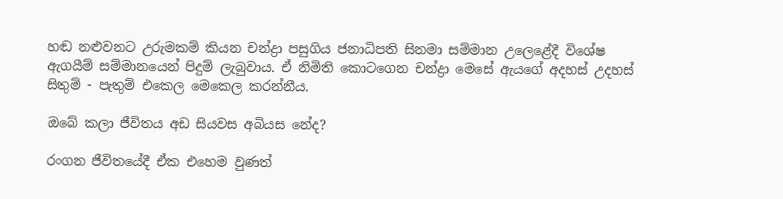හඬ නළුවනට උරුමකම් කියන චන්ද්‍රා පසුගිය ජනාධිපති සිනමා සම්මාන උලෙළේදී විශේෂ ඇගයීම් සම්මානයෙන් පිදුම් ලැබුවාය. ඒ නිමිති කොටගෙන චන්ද්‍රා මෙසේ ඇයගේ අදහස් උදහස් සිතුම් - පැතුම් එකෙල මෙකෙල කරන්නීය.

ඔබේ කලා ජීවිතය අඩ සියවස අබියස නේද?

රංගන ජීවිතයේදී ඒක එහෙම වුණත්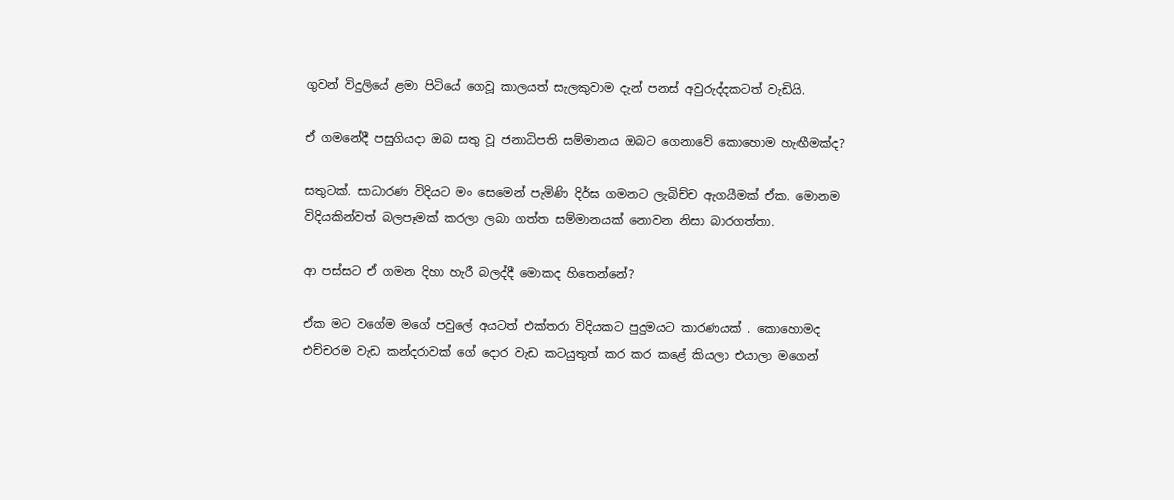ගුවන් විදුලියේ ළමා පිටියේ ගෙවූ කාලයත් සැලකුවාම දැන් පනස් අවුරුද්දකටත් වැඩියි.

ඒ ගමනේදී පසුගියදා ඔබ සතු වූ ජනාධිපති සම්මානය ඔබට ගෙනාවේ කොහොම හැඟීමක්ද?

සතුටක්. සාධාරණ විදියට මං සෙමෙන් පැමිණි දිර්ඝ ගමනට ලැබිච්ච ඇගයීමක් ඒක. මොනම විදියකින්වත් බලපෑමක් කරලා ලබා ගත්ත සම්මානයක් නොවන නිසා බාරගත්තා.

ආ පස්සට ඒ ගමන දිහා හැරී බලද්දී මොකද හිතෙන්නේ?

ඒක මට වගේම මගේ පවුලේ අයටත් එක්තරා විදියකට පුදුමයට කාරණයක් . කොහොමද එච්චරම වැඩ කන්දරාවක් ගේ දොර වැඩ කටයුතුත් කර කර කළේ කියලා එයාලා මගෙන්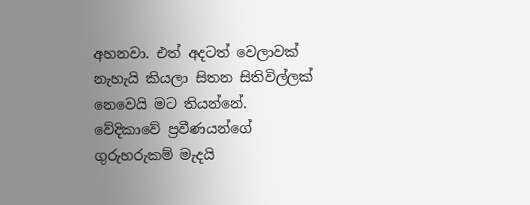අහනවා. එත් අදටත් වෙලාවක් නැහැයි කියලා සිතන සිතිවිල්ලක් නෙවෙයි මට තියන්නේ. වේදිකාවේ ප්‍රවීණයන්ගේ ගුරුහරුකම් මැදයි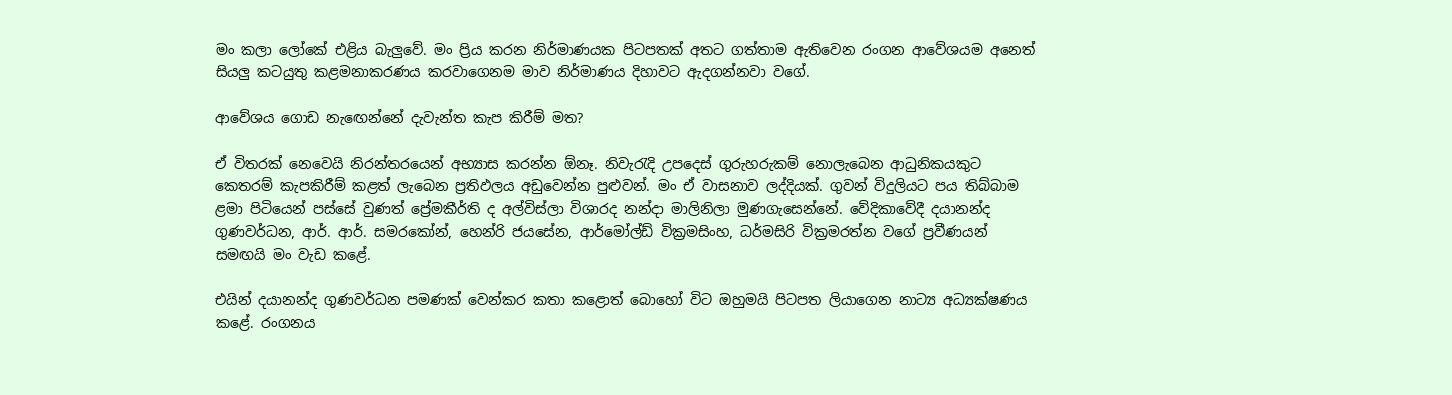මං කලා ලෝකේ එළිය බැලුවේ. මං ප්‍රිය කරන නිර්මාණයක පිටපතක් අතට ගත්තාම ඇතිවෙන රංගන ආවේශයම අනෙත් සියලු කටයුතු කළමනාකරණය කරවාගෙනම මාව නිර්මාණය දිහාවට ඇදගන්නවා වගේ.

ආවේශය ගොඩ නැඟෙන්නේ දැවැන්ත කැප කිරීම් මත?

ඒ විතරක් නෙවෙයි නිරන්තරයෙන් අභ්‍යාස කරන්න ඕනෑ. නිවැරැදි උපදෙස් ගුරුහරුකම් නොලැබෙන ආධුනිකයකුට කෙතරම් කැපකිරීම් කළත් ලැබෙන ප්‍රතිඵලය අඩුවෙන්න පුළුවන්. මං ඒ වාසනාව ලද්දියක්. ගුවන් විදුලියට පය තිබ්බාම ළමා පිටියෙන් පස්සේ වුණත් ප්‍රේමකීර්ති ද අල්විස්ලා විශාරද නන්දා මාලිනිලා මුණගැසෙන්නේ. වේදිකාවේදී දයානන්ද ගුණවර්ධන, ආර්. ආර්. සමරකෝන්, හෙන්රි ජයසේන, ආර්මෝල්ඩ් වික්‍රමසිංහ, ධර්මසිරි වික්‍රමරත්න වගේ ප්‍රවීණයන් සමඟයි මං වැඩ කළේ.

එයින් දයානන්ද ගුණවර්ධන පමණක් වෙන්කර කතා කළොත් බොහෝ විට ඔහුමයි පිටපත ලියාගෙන නාට්‍ය අධ්‍යක්ෂණය කළේ. රංගනය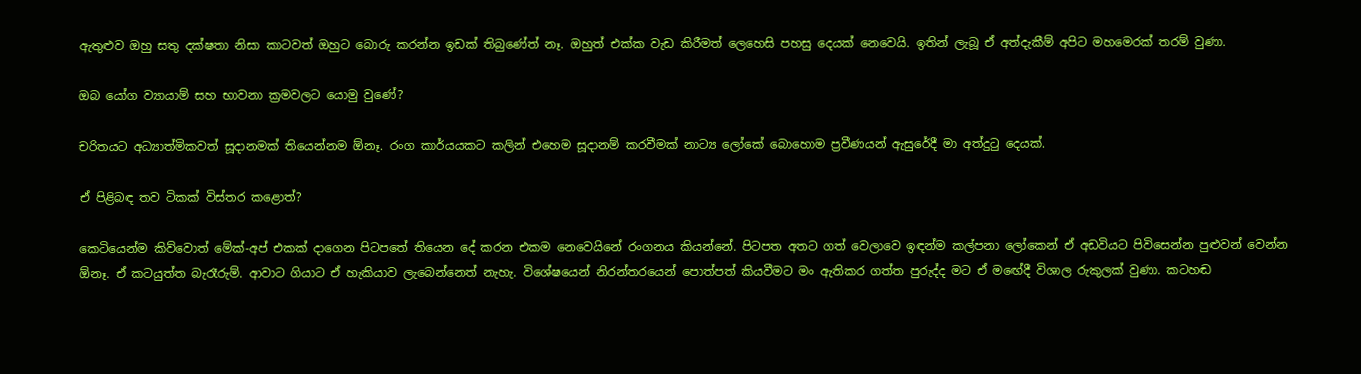ඇතුළුව ඔහු සතු දක්ෂතා නිසා කාටවත් ඔහුට බොරු කරන්න ඉඩක් තිබුණේත් නෑ. ඔහුත් එක්ක වැඩ කිරීමත් ලෙහෙසි පහසු දෙයක් නෙවෙයි. ඉතින් ලැබූ ඒ අත්දැකීම් අපිට මහමෙරක් තරම් වුණා.

ඔබ යෝග ව්‍යායාම් සහ භාවනා ක්‍රමවලට යොමු වුණේ?

චරිතයට අධ්‍යාත්මිකවත් සූදානමක් තියෙන්නම ඕනෑ. රංග කාර්යයකට කලින් එහෙම සූදානම් කරවීමක් නාට්‍ය ලෝකේ බොහොම ප්‍රවීණයන් ඇසුරේදී මා අත්දුටු දෙයක්.

ඒ පිළිබඳ තව ටිකක් විස්තර කළොත්?

කෙටියෙන්ම කිව්වොත් මේක්-අප් එකක් දාගෙන පිටපතේ තියෙන දේ කරන එකම නෙවෙයිනේ රංගනය කියන්නේ. පිටපත අතට ගත් වෙලාවෙ ඉඳන්ම කල්පනා ලෝකෙන් ඒ අඩවියට පිවිසෙන්න පුළුවන් වෙන්න ඕනෑ. ඒ කටයුත්ත බැරෑරුම්. ආවාට ගියාට ඒ හැකියාව ලැබෙන්නෙත් නැහැ. විශේෂයෙන් නිරන්තරයෙන් පොත්පත් කියවීමට මං ඇතිකර ගත්ත පුරුද්ද මට ඒ මඟේදී විශාල රුකුලක් වුණා. කටහඬ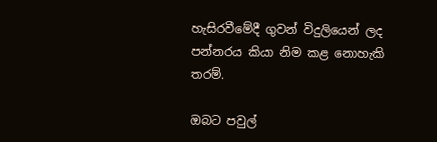හැසිරවීමේදී ගුවන් විදුලියෙන් ලද පන්නරය කියා නිම කළ නොහැකි තරම්.

ඔබට පවුල්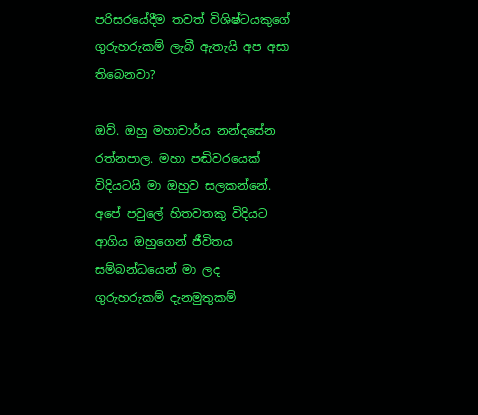පරිසරයේදීම තවත් විශිෂ්ටයකුගේ ගුරුහරුකම් ලැබී ඇතැයි අප අසා තිබෙනවා?

ඔව්. ඔහු මහාචාර්ය නන්දසේන රත්නපාල. මහා පඬිවරයෙක් විදියටයි මා ඔහුව සලකන්නේ. අපේ පවුලේ හිතවතකු විදියට ආගිය ඔහුගෙන් ජීවිතය සම්බන්ධයෙන් මා ලද ගුරුහරුකම් දැනමුතුකම්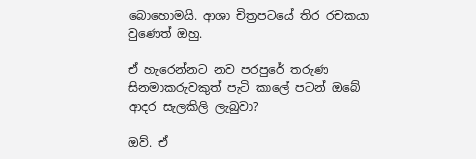බොහොමයි. ආශා චිත්‍රපටයේ තිර රචකයා වුණෙත් ඔහු.

ඒ හැරෙන්නට නව පරපුරේ තරුණ සිනමාකරුවකුත් පැටි කාලේ පටන් ඔබේ ආදර සැලකිලි ලැබුවා?

ඔව්. ඒ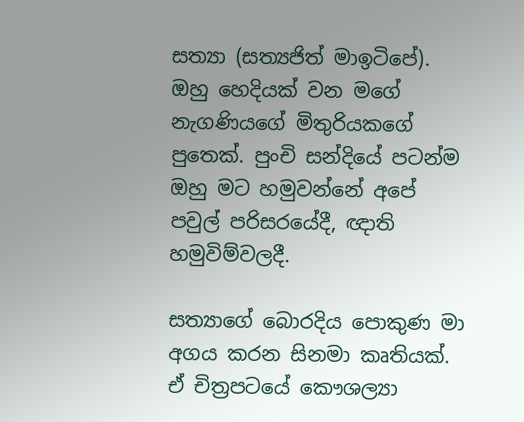සත්‍යා (සත්‍යජිත් මාඉටිපේ). ඔහු හෙදියක් වන මගේ නැගණියගේ මිතුරියකගේ පුතෙක්. පුංචි සන්දියේ පටන්ම ඔහු මට හමුවන්නේ අපේ පවුල් පරිසරයේදී, ඥාති හමුවිම්වලදී.

සත්‍යාගේ බොරදිය පොකුණ මා අගය කරන සිනමා කෘතියක්. ඒ චිත්‍රපටයේ කෞශල්‍යා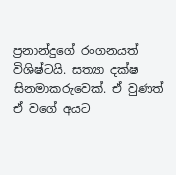ප්‍රනාන්දුගේ රංගනයත් විශිෂ්ටයි. සත්‍යා දක්ෂ සිනමාකරුවෙක්. ඒ වුණත් ඒ වගේ අයට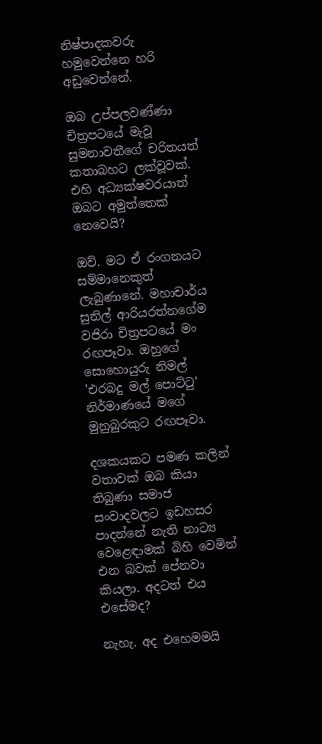නිෂ්පාදකවරු හමුවෙන්නෙ හරි අඩුවෙන්නේ.

ඔබ උප්පලවණ්ණා චිත්‍රපටයේ මැවූ සුමනාවතීගේ චරිතයත් කතාබහට ලක්වූවක්. එහි අධ්‍යක්ෂවරයාත් ඔබට අමුත්තෙක් නෙවෙයි?

ඔව්. මට ඒ රංගනයට සම්මානෙකුත් ලැබුණානේ. මහාචාර්ය සුනිල් ආරියරත්නගේම වජිරා චිත්‍රපටයේ මං රඟපෑවා. ඔහුගේ සොහොයුරු නිමල් 'එරබදු මල් පොට්ටු' නිර්මාණයේ මගේ මුනුබුරකුට රඟපෑවා.

දශකයකට පමණ කලින් වතාවක් ඔබ කියා තිබුණා සමාජ සංවාදවලට ඉඩහසර පාදන්නේ නැති නාට්‍ය වෙළෙඳාමක් බිහි වෙමින් එන බවක් පේනවා කියලා. අදටත් එය එසේමද?

නැහැ. අද එහෙමමයි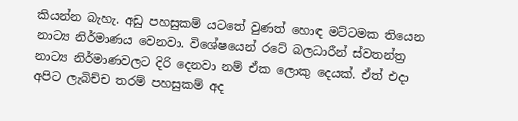කියන්න බැහැ. අඩු පහසුකම් යටතේ වුණත් හොඳ මට්ටමක තියෙන නාට්‍ය නිර්මාණය වෙනවා. විශේෂයෙන් රටේ බලධාරීන් ස්වතන්ත්‍ර නාට්‍ය නිර්මාණවලට දිරි දෙනවා නම් ඒක ලොකු දෙයක්. ඒත් එදා අපිට ලැබිච්ච තරම් පහසුකම් අද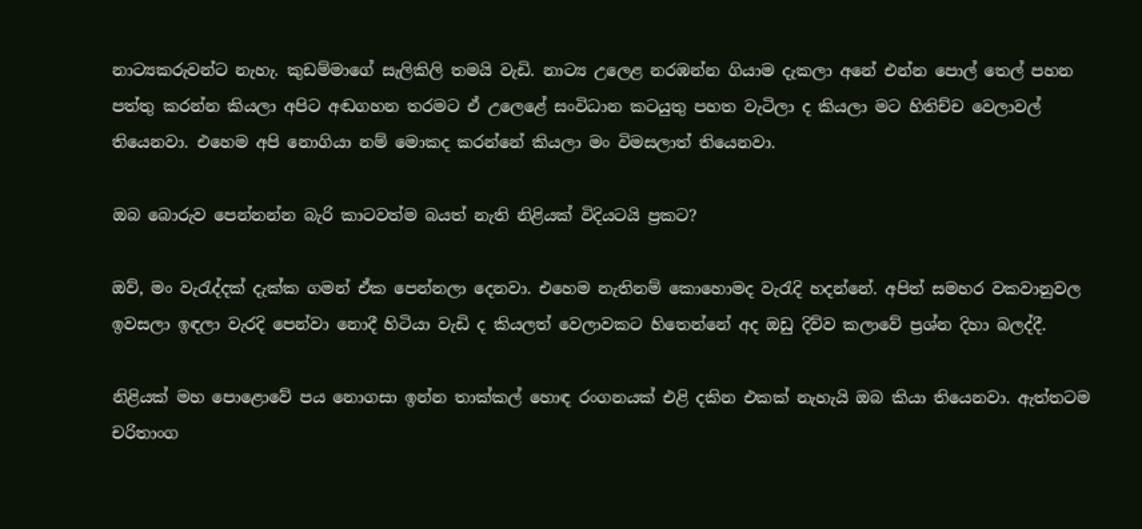නාට්‍යකරුවන්ට නැහැ. කුඩම්මාගේ සැලිකිලි තමයි වැඩි. නාට්‍ය උලෙළ නරඹන්න ගියාම දැකලා අනේ එන්න පොල් තෙල් පහන පත්තු කරන්න කියලා අපිට අඬගහන තරමට ඒ උලෙළේ සංවිධාන කටයුතු පහත වැටිලා ද කියලා මට හිතිච්ච වෙලාවල් තියෙනවා. එහෙම අපි නොගියා නම් මොකද කරන්නේ කියලා මං විමසලාත් තියෙනවා.

ඔබ බොරුව පෙන්නන්න බැරි කාටවත්ම බයත් නැති නිළියක් විදියටයි ප්‍රකට?

ඔව්, මං වැරැද්දක් දැක්ක ගමන් ඒක පෙන්නලා දෙනවා. එහෙම නැතිනම් කොහොමද වැරැදි හදන්නේ. අපිත් සමහර වකවානුවල ඉවසලා ඉඳලා වැරදි පෙන්වා නොදී හිටියා වැඩි ද කියලත් වෙලාවකට හිතෙන්නේ අද ඔඩු දිව්ව කලාවේ ප්‍රශ්න දිහා බලද්දී.

නිළියක් මහ පොළොවේ පය නොගසා ඉන්න තාක්කල් හොඳ රංගනයක් එළි දකින එකක් නැහැයි ඔබ කියා තියෙනවා. ඇත්තටම චරිතාංග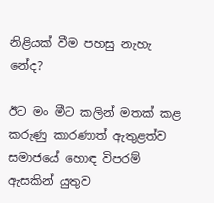නිළියක් වීම පහසු නැහැ නේද?

ඊට මං මීට කලින් මතක් කළ කරුණු කාරණාත් ඇතුළත්ව සමාජයේ හොඳ විපරම් ඇසකින් යුතුව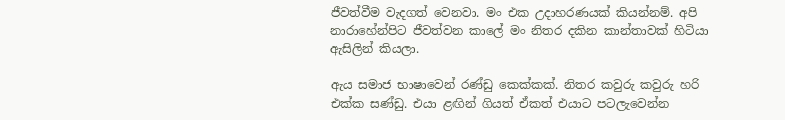ජීවත්වීම වැදගත් වෙනවා. මං එක උදාහරණයක් කියන්නම්. අපි නාරාහේන්පිට ජීවත්වන කාලේ මං නිතර දකින කාන්තාවක් හිටියා ඇසිලින් කියලා.

ඇය සමාජ භාෂාවෙන් රණ්ඩු කෙක්කක්. නිතර කවුරු කවුරු හරි එක්ක සණ්ඩු. එයා ළඟින් ගියත් ඒකත් එයාට පටලැවෙන්න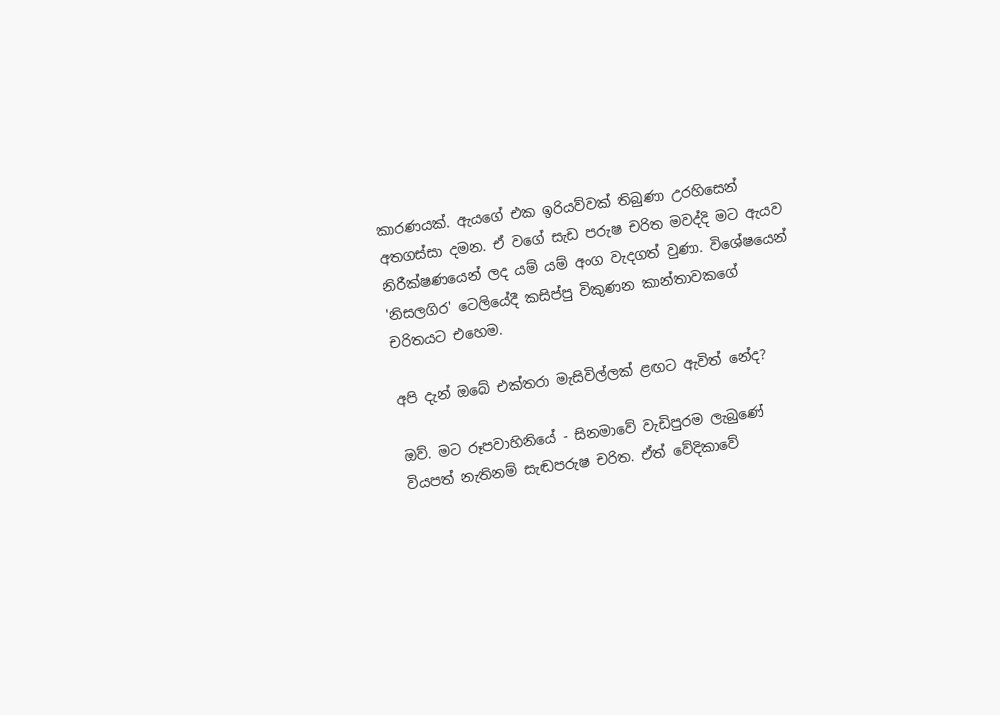කාරණයක්. ඇයගේ එක ඉරියව්වක් තිබුණා උරහිසෙන් අතගස්සා දමන. ඒ වගේ සැඩ පරුෂ චරිත මවද්දි මට ඇයව නිරීක්ෂණයෙන් ලද යම් යම් අංග වැදගත් වුණා. විශේෂයෙන් 'නිසලගිර' ටෙලියේදී කසිප්පු විකුණන කාන්තාවකගේ චරිතයට එහෙම.

අපි දැන් ඔබේ එක්තරා මැසිවිල්ලක් ළඟට ඇවිත් නේද?

ඔව්. මට රූපවාහිනියේ - සිනමාවේ වැඩිපුරම ලැබුණේ වියපත් නැතිනම් සැඬපරුෂ චරිත. ඒත් වේදිකාවේ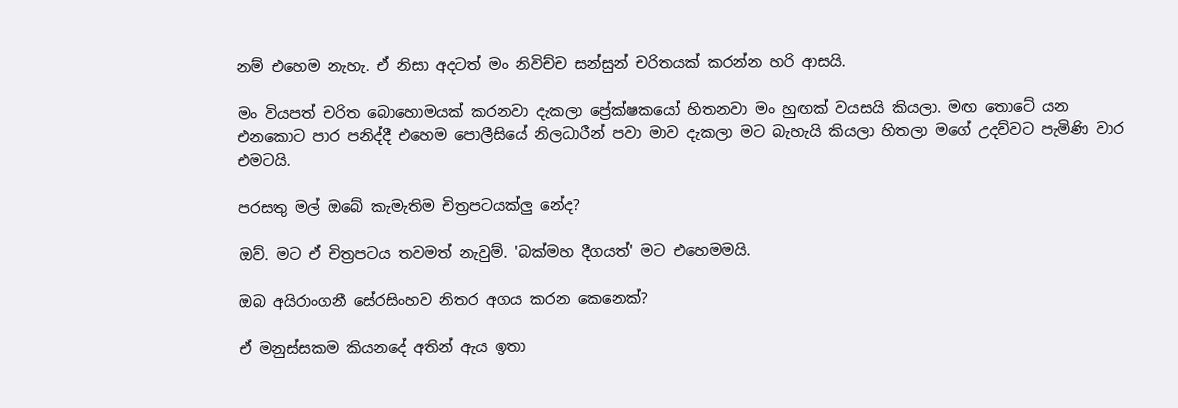නම් එහෙම නැහැ. ඒ නිසා අදටත් මං නිවිච්ච සන්සුන් චරිතයක් කරන්න හරි ආසයි.

මං වියපත් චරිත බොහොමයක් කරනවා දැකලා ප්‍රේක්ෂකයෝ හිතනවා මං හුඟක් වයසයි කියලා. මඟ තොටේ යන එනකොට පාර පනිද්දී එහෙම පොලීසියේ නිලධාරීන් පවා මාව දැකලා මට බැහැයි කියලා හිතලා මගේ උදව්වට පැමිණි වාර එමටයි.

පරසතු මල් ඔබේ කැමැතිම චිත්‍රපටයක්ලු නේද?

ඔව්. මට ඒ චිත්‍රපටය තවමත් නැවුම්. 'බක්මහ දීගයත්' මට එහෙමමයි.

ඔබ අයිරාංගනී සේරසිංහව නිතර අගය කරන කෙනෙක්?

ඒ මනුස්සකම කියනදේ අතින් ඇය ඉතා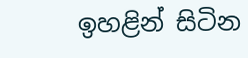ඉහළින් සිටින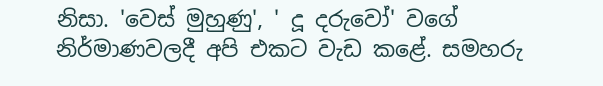නිසා. 'වෙස් මුහුණු', ' දූ දරුවෝ' වගේ නිර්මාණවලදී අපි එකට වැඩ කළේ. සමහරු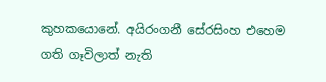කුහකයොනේ. අයිරංගනී සේරසිංහ එහෙම ගති ගෑවිලාත් නැති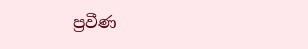ප්‍රවීණ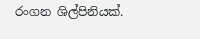රංගන ශිල්පිනියක්.